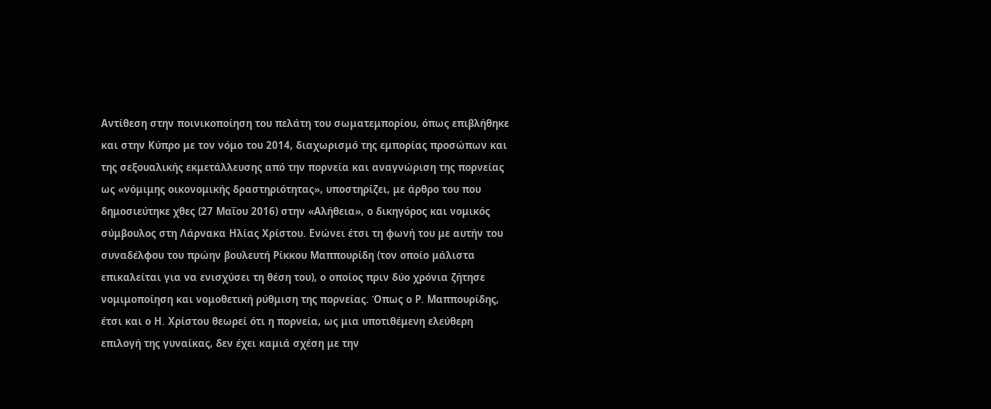Αντίθεση στην ποινικοποίηση του πελάτη του σωματεμπορίου, όπως επιβλήθηκε και στην Κύπρο με τον νόμο του 2014, διαχωρισμό της εμπορίας προσώπων και της σεξουαλικής εκμετάλλευσης από την πορνεία και αναγνώριση της πορνείας ως «νόμιμης οικονομικής δραστηριότητας», υποστηρίζει, με άρθρο του που δημοσιεύτηκε χθες (27 Μαΐου 2016) στην «Αλήθεια», ο δικηγόρος και νομικός σύμβουλος στη Λάρνακα Ηλίας Χρίστου. Ενώνει έτσι τη φωνή του με αυτήν του συναδέλφου του πρώην βουλευτή Ρίκκου Μαππουρίδη (τον οποίο μάλιστα επικαλείται για να ενισχύσει τη θέση του), ο οποίος πριν δύο χρόνια ζήτησε νομιμοποίηση και νομοθετική ρύθμιση της πορνείας. Όπως ο Ρ. Μαππουρίδης, έτσι και ο Η. Χρίστου θεωρεί ότι η πορνεία, ως μια υποτιθέμενη ελεύθερη επιλογή της γυναίκας, δεν έχει καμιά σχέση με την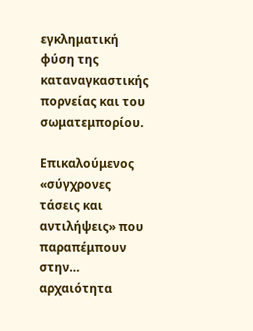εγκληματική φύση της καταναγκαστικής πορνείας και του σωματεμπορίου.

Επικαλούμενος «σύγχρονες τάσεις και αντιλήψεις» που παραπέμπουν στην… αρχαιότητα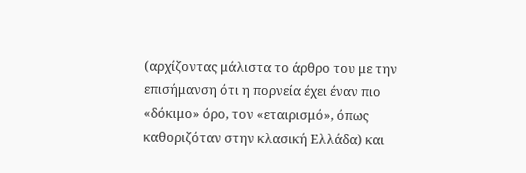(αρχίζοντας μάλιστα το άρθρο του με την επισήμανση ότι η πορνεία έχει έναν πιο «δόκιμο» όρο, τον «εταιρισμό», όπως καθοριζόταν στην κλασική Ελλάδα) και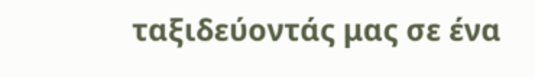ταξιδεύοντάς μας σε ένα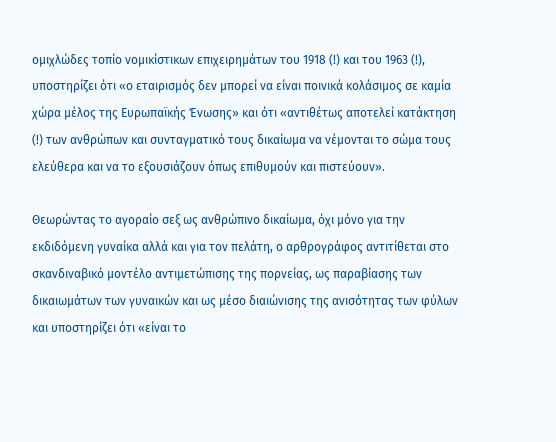ομιχλώδες τοπίο νομικίστικων επιχειρημάτων του 1918 (!) και του 1963 (!), υποστηρίζει ότι «ο εταιρισμός δεν μπορεί να είναι ποινικά κολάσιμος σε καμία χώρα μέλος της Ευρωπαϊκής Ένωσης» και ότι «αντιθέτως αποτελεί κατάκτηση (!) των ανθρώπων και συνταγματικό τους δικαίωμα να νέμονται το σώμα τους ελεύθερα και να το εξουσιάζουν όπως επιθυμούν και πιστεύουν».

Θεωρώντας το αγοραίο σεξ ως ανθρώπινο δικαίωμα, όχι μόνο για την εκδιδόμενη γυναίκα αλλά και για τον πελάτη, ο αρθρογράφος αντιτίθεται στο σκανδιναβικό μοντέλο αντιμετώπισης της πορνείας, ως παραβίασης των δικαιωμάτων των γυναικών και ως μέσο διαιώνισης της ανισότητας των φύλων και υποστηρίζει ότι «είναι το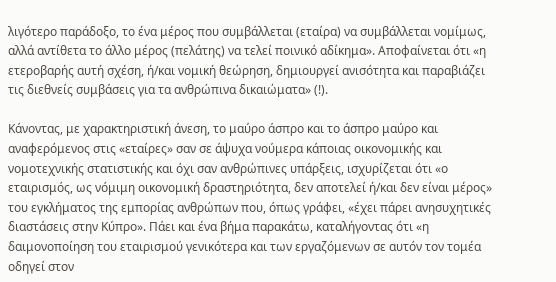λιγότερο παράδοξο, το ένα μέρος που συμβάλλεται (εταίρα) να συμβάλλεται νομίμως, αλλά αντίθετα το άλλο μέρος (πελάτης) να τελεί ποινικό αδίκημα». Αποφαίνεται ότι «η ετεροβαρής αυτή σχέση, ή/και νομική θεώρηση, δημιουργεί ανισότητα και παραβιάζει τις διεθνείς συμβάσεις για τα ανθρώπινα δικαιώματα» (!).

Κάνοντας, με χαρακτηριστική άνεση, το μαύρο άσπρο και το άσπρο μαύρο και αναφερόμενος στις «εταίρες» σαν σε άψυχα νούμερα κάποιας οικονομικής και νομοτεχνικής στατιστικής και όχι σαν ανθρώπινες υπάρξεις, ισχυρίζεται ότι «ο εταιρισμός, ως νόμιμη οικονομική δραστηριότητα, δεν αποτελεί ή/και δεν είναι μέρος» του εγκλήματος της εμπορίας ανθρώπων που, όπως γράφει, «έχει πάρει ανησυχητικές διαστάσεις στην Κύπρο». Πάει και ένα βήμα παρακάτω, καταλήγοντας ότι «η δαιμονοποίηση του εταιρισμού γενικότερα και των εργαζόμενων σε αυτόν τον τομέα οδηγεί στον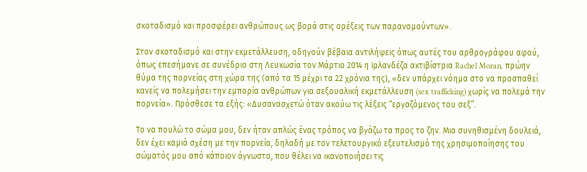σκοταδισμό και προσφέρει ανθρώπους ως βορά στις ορέξεις των παρανομούντων».

Στον σκοταδισμό και στην εκμετάλλευση, οδηγούν βέβαια αντιλήψεις όπως αυτές του αρθρογράφου αφού, όπως επεσήμανε σε συνέδριο στη Λευκωσία τον Μάρτιο 2014 η Ιρλανδέζα ακτιβίστρια Rachel Moran, πρώην θύμα της πορνείας στη χώρα της (από τα 15 μέχρι τα 22 χρόνια της), «δεν υπάρχει νόημα στο να προσπαθεί κανείς να πολεμήσει την εμπορία ανθρώπων για σεξουαλική εκμετάλλευση (sex trafficking) χωρίς να πολεμά την πορνεία». Πρόσθεσε τα εξής: «Δυσανασχετώ όταν ακούω τις λέξεις “εργαζόμενος του σεξ”.

Το να πουλώ το σώμα μου, δεν ήταν απλώς ένας τρόπος να βγάζω τα προς το ζην. Μια συνηθισμένη δουλειά, δεν έχει καμιά σχέση με την πορνεία, δηλαδή με τον τελετουργικό εξευτελισμό της χρησιμοποίησης του σώματός μου από κάποιον άγνωστο, που θέλει να ικανοποιήσει τις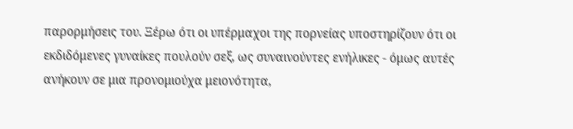παρορμήσεις του. Ξέρω ότι οι υπέρμαχοι της πορνείας υποστηρίζουν ότι οι εκδιδόμενες γυναίκες πουλούν σεξ, ως συναινούντες ενήλικες - όμως αυτές ανήκουν σε μια προνομιούχα μειονότητα,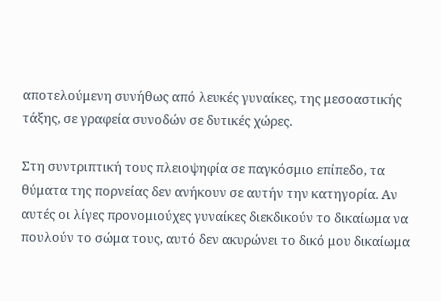αποτελούμενη συνήθως από λευκές γυναίκες, της μεσοαστικής τάξης, σε γραφεία συνοδών σε δυτικές χώρες.

Στη συντριπτική τους πλειοψηφία σε παγκόσμιο επίπεδο, τα θύματα της πορνείας δεν ανήκουν σε αυτήν την κατηγορία. Αν αυτές οι λίγες προνομιούχες γυναίκες διεκδικούν το δικαίωμα να πουλούν το σώμα τους, αυτό δεν ακυρώνει το δικό μου δικαίωμα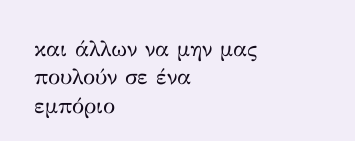και άλλων να μην μας πουλούν σε ένα εμπόριο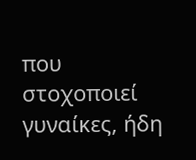που στοχοποιεί γυναίκες, ήδη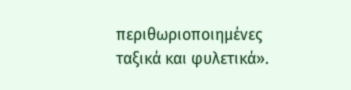περιθωριοποιημένες ταξικά και φυλετικά».